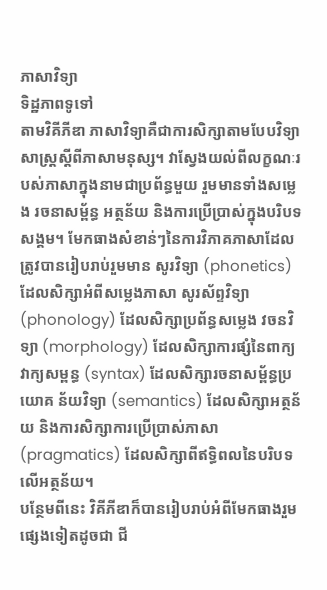ភាសាវិទ្យា
ទិដ្ឋភាពទូទៅ
តាមវិគីភីឌា ភាសាវិទ្យាគឺជាការសិក្សាតាមបែបវិទ្យាសាស្ត្រស្ដីពីភាសាមនុស្ស។ វាស្វែងយល់ពីលក្ខណៈរបស់ភាសាក្នុងនាមជាប្រព័ន្ធមួយ រួមមានទាំងសម្លេង រចនាសម្ព័ន្ធ អត្ថន័យ និងការប្រើប្រាស់ក្នុងបរិបទសង្គម។ មែកធាងសំខាន់ៗនៃការវិភាគភាសាដែលត្រូវបានរៀបរាប់រួមមាន សូរវិទ្យា (phonetics) ដែលសិក្សាអំពីសម្លេងភាសា សូរស័ព្ទវិទ្យា (phonology) ដែលសិក្សាប្រព័ន្ធសម្លេង វចនវិទ្យា (morphology) ដែលសិក្សាការផ្សំនៃពាក្យ វាក្យសម្ពន្ធ (syntax) ដែលសិក្សារចនាសម្ព័ន្ធប្រយោគ ន័យវិទ្យា (semantics) ដែលសិក្សាអត្ថន័យ និងការសិក្សាការប្រើប្រាស់ភាសា (pragmatics) ដែលសិក្សាពីឥទ្ធិពលនៃបរិបទលើអត្ថន័យ។
បន្ថែមពីនេះ វិគីភីឌាក៏បានរៀបរាប់អំពីមែកធាងរួមផ្សេងទៀតដូចជា ជី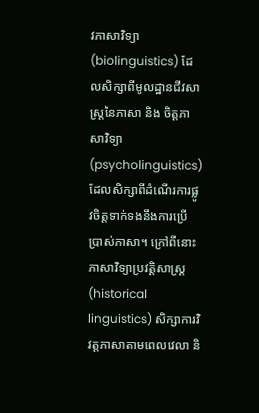វភាសាវិទ្យា (biolinguistics) ដែលសិក្សាពីមូលដ្ឋានជីវសាស្ត្រនៃភាសា និង ចិត្តភាសាវិទ្យា (psycholinguistics) ដែលសិក្សាពីដំណើរការផ្លូវចិត្តទាក់ទងនឹងការប្រើប្រាស់ភាសា។ ក្រៅពីនោះ ភាសាវិទ្យាប្រវត្តិសាស្ត្រ (historical linguistics) សិក្សាការវិវត្តភាសាតាមពេលវេលា និ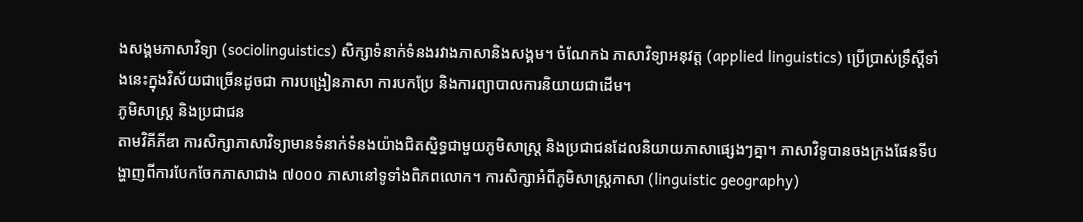ងសង្គមភាសាវិទ្យា (sociolinguistics) សិក្សាទំនាក់ទំនងរវាងភាសានិងសង្គម។ ចំណែកឯ ភាសាវិទ្យាអនុវត្ត (applied linguistics) ប្រើប្រាស់ទ្រឹស្ដីទាំងនេះក្នុងវិស័យជាច្រើនដូចជា ការបង្រៀនភាសា ការបកប្រែ និងការព្យាបាលការនិយាយជាដើម។
ភូមិសាស្ត្រ និងប្រជាជន
តាមវិគីភីឌា ការសិក្សាភាសាវិទ្យាមានទំនាក់ទំនងយ៉ាងជិតស្និទ្ធជាមួយភូមិសាស្ត្រ និងប្រជាជនដែលនិយាយភាសាផ្សេងៗគ្នា។ ភាសាវិទូបានចងក្រងផែនទីបង្ហាញពីការបែកចែកភាសាជាង ៧០០០ ភាសានៅទូទាំងពិភពលោក។ ការសិក្សាអំពីភូមិសាស្ត្រភាសា (linguistic geography)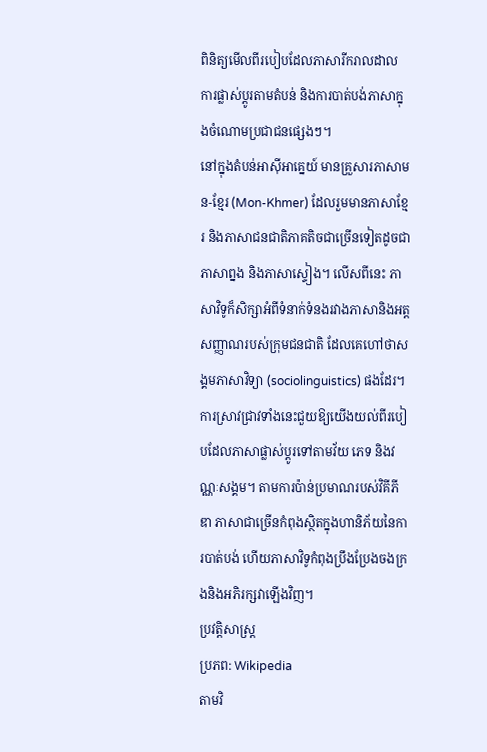ពិនិត្យមើលពីរបៀបដែលភាសារីករាលដាល ការផ្លាស់ប្ដូរតាមតំបន់ និងការបាត់បង់ភាសាក្នុងចំណោមប្រជាជនផ្សេងៗ។
នៅក្នុងតំបន់អាស៊ីអាគ្នេយ៍ មានគ្រួសារភាសាមន-ខ្មែរ (Mon-Khmer) ដែលរួមមានភាសាខ្មែរ និងភាសាជនជាតិភាគតិចជាច្រើនទៀតដូចជាភាសាព្នង និងភាសាស្ទៀង។ លើសពីនេះ ភាសាវិទូក៏សិក្សាអំពីទំនាក់ទំនងរវាងភាសានិងអត្តសញ្ញាណរបស់ក្រុមជនជាតិ ដែលគេហៅថាសង្គមភាសាវិទ្យា (sociolinguistics) ផងដែរ។ ការស្រាវជ្រាវទាំងនេះជួយឱ្យយើងយល់ពីរបៀបដែលភាសាផ្លាស់ប្ដូរទៅតាមវ័យ ភេទ និងវណ្ណៈសង្គម។ តាមការប៉ាន់ប្រមាណរបស់វិគីភីឌា ភាសាជាច្រើនកំពុងស្ថិតក្នុងហានិភ័យនៃការបាត់បង់ ហើយភាសាវិទូកំពុងប្រឹងប្រែងចងក្រងនិងអភិរក្សវាឡើងវិញ។
ប្រវត្តិសាស្ត្រ
ប្រភព: Wikipedia
តាមវិ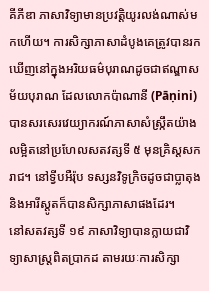គីភីឌា ភាសាវិទ្យាមានប្រវត្តិយូរលង់ណាស់មកហើយ។ ការសិក្សាភាសាដំបូងគេត្រូវបានរកឃើញនៅក្នុងអរិយធម៌បុរាណដូចជាឥណ្ឌាសម័យបុរាណ ដែលលោកប៉ាណានី (Pāṇini) បានសរសេរវេយ្យាករណ៍ភាសាសំស្ក្រឹតយ៉ាងលម្អិតនៅប្រហែលសតវត្សទី ៥ មុនគ្រិស្តសករាជ។ នៅទ្វីបអឺរ៉ុប ទស្សនវិទូក្រិចដូចជាប្លាតុង និងអារីស្តូតក៏បានសិក្សាភាសាផងដែរ។
នៅសតវត្សទី ១៩ ភាសាវិទ្យាបានក្លាយជាវិទ្យាសាស្ត្រពិតប្រាកដ តាមរយៈការសិក្សា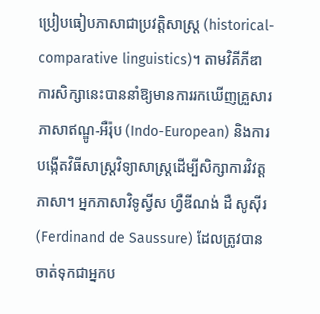ប្រៀបធៀបភាសាជាប្រវត្តិសាស្ត្រ (historical-comparative linguistics)។ តាមវិគីភីឌា ការសិក្សានេះបាននាំឱ្យមានការរកឃើញគ្រួសារភាសាឥណ្ឌូ-អឺរ៉ុប (Indo-European) និងការបង្កើតវិធីសាស្ត្រវិទ្យាសាស្ត្រដើម្បីសិក្សាការវិវត្តភាសា។ អ្នកភាសាវិទូស្វីស ហ្វឺឌីណង់ ដឺ សូស៊ីរ (Ferdinand de Saussure) ដែលត្រូវបានចាត់ទុកជាអ្នកប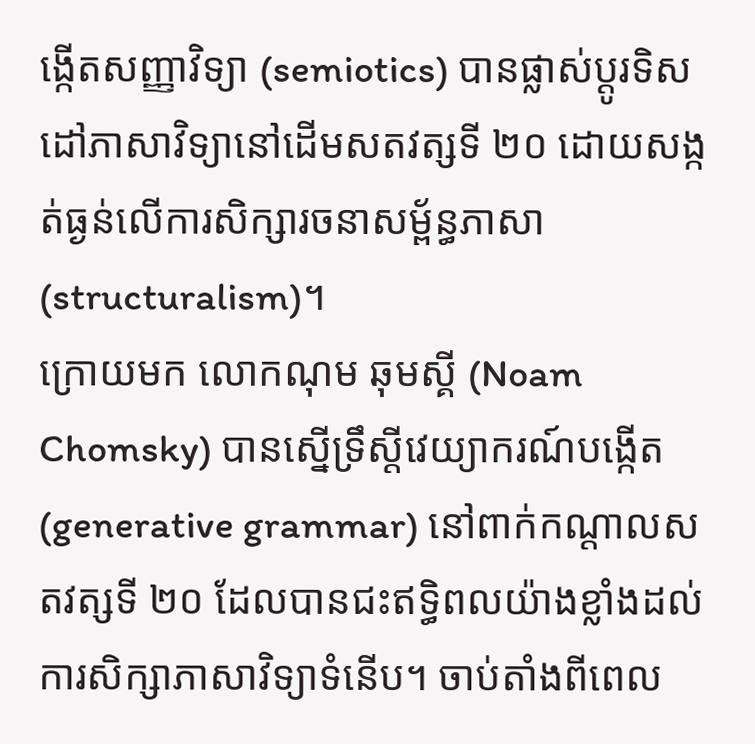ង្កើតសញ្ញាវិទ្យា (semiotics) បានផ្លាស់ប្ដូរទិសដៅភាសាវិទ្យានៅដើមសតវត្សទី ២០ ដោយសង្កត់ធ្ងន់លើការសិក្សារចនាសម្ព័ន្ធភាសា (structuralism)។
ក្រោយមក លោកណុម ឆុមស្គី (Noam Chomsky) បានស្នើទ្រឹស្ដីវេយ្យាករណ៍បង្កើត (generative grammar) នៅពាក់កណ្ដាលសតវត្សទី ២០ ដែលបានជះឥទ្ធិពលយ៉ាងខ្លាំងដល់ការសិក្សាភាសាវិទ្យាទំនើប។ ចាប់តាំងពីពេល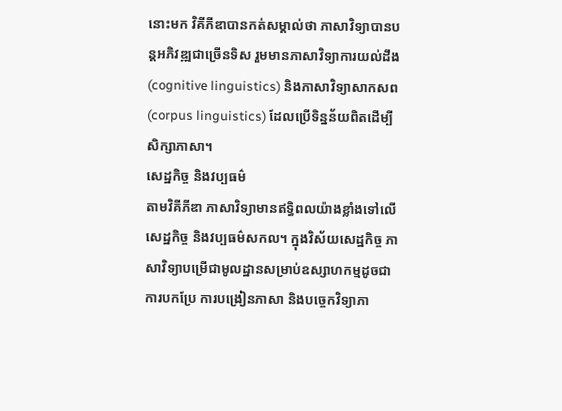នោះមក វិគីភីឌាបានកត់សម្គាល់ថា ភាសាវិទ្យាបានបន្តអភិវឌ្ឍជាច្រើនទិស រួមមានភាសាវិទ្យាការយល់ដឹង (cognitive linguistics) និងភាសាវិទ្យាសាកសព (corpus linguistics) ដែលប្រើទិន្នន័យពិតដើម្បីសិក្សាភាសា។
សេដ្ឋកិច្ច និងវប្បធម៌
តាមវិគីភីឌា ភាសាវិទ្យាមានឥទ្ធិពលយ៉ាងខ្លាំងទៅលើសេដ្ឋកិច្ច និងវប្បធម៌សកល។ ក្នុងវិស័យសេដ្ឋកិច្ច ភាសាវិទ្យាបម្រើជាមូលដ្ឋានសម្រាប់ឧស្សាហកម្មដូចជាការបកប្រែ ការបង្រៀនភាសា និងបច្ចេកវិទ្យាភា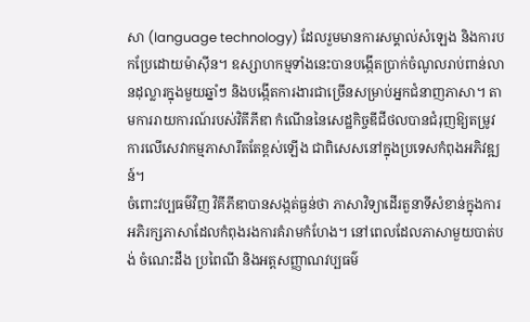សា (language technology) ដែលរួមមានការសម្គាល់សំឡេង និងការបកប្រែដោយម៉ាស៊ីន។ ឧស្សាហកម្មទាំងនេះបានបង្កើតប្រាក់ចំណូលរាប់ពាន់លានដុល្លារក្នុងមួយឆ្នាំៗ និងបង្កើតការងារជាច្រើនសម្រាប់អ្នកជំនាញភាសា។ តាមការរាយការណ៍របស់វិគីភីឌា កំណើននៃសេដ្ឋកិច្ចឌីជីថលបានជំរុញឱ្យតម្រូវការលើសេវាកម្មភាសារឹតតែខ្ពស់ឡើង ជាពិសេសនៅក្នុងប្រទេសកំពុងអភិវឌ្ឍន៍។
ចំពោះវប្បធម៌វិញ វិគីភីឌាបានសង្កត់ធ្ងន់ថា ភាសាវិទ្យាដើរតួនាទីសំខាន់ក្នុងការអភិរក្សភាសាដែលកំពុងរងការគំរាមកំហែង។ នៅពេលដែលភាសាមួយបាត់បង់ ចំណេះដឹង ប្រពៃណី និងអត្តសញ្ញាណវប្បធម៌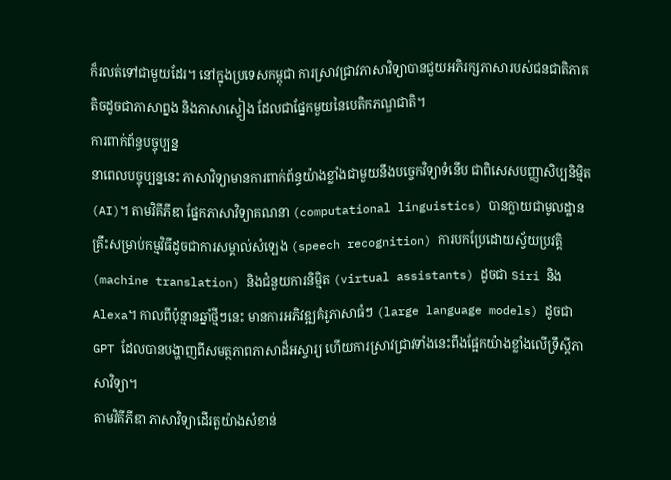ក៏រលត់ទៅជាមួយដែរ។ នៅក្នុងប្រទេសកម្ពុជា ការស្រាវជ្រាវភាសាវិទ្យាបានជួយអភិរក្សភាសារបស់ជនជាតិភាគតិចដូចជាភាសាព្នង និងភាសាស្ទៀង ដែលជាផ្នែកមួយនៃបេតិកភណ្ឌជាតិ។
ការពាក់ព័ន្ធបច្ចុប្បន្ន
នាពេលបច្ចុប្បន្ននេះ ភាសាវិទ្យាមានការពាក់ព័ន្ធយ៉ាងខ្លាំងជាមួយនឹងបច្ចេកវិទ្យាទំនើប ជាពិសេសបញ្ញាសិប្បនិម្មិត (AI)។ តាមវិគីភីឌា ផ្នែកភាសាវិទ្យាគណនា (computational linguistics) បានក្លាយជាមូលដ្ឋានគ្រឹះសម្រាប់កម្មវិធីដូចជាការសម្គាល់សំឡេង (speech recognition) ការបកប្រែដោយស្វ័យប្រវត្តិ (machine translation) និងជំនួយការនិម្មិត (virtual assistants) ដូចជា Siri និង Alexa។ កាលពីប៉ុន្មានឆ្នាំថ្មីៗនេះ មានការអភិវឌ្ឍគំរូភាសាធំៗ (large language models) ដូចជា GPT ដែលបានបង្ហាញពីសមត្ថភាពភាសាដ៏អស្ចារ្យ ហើយការស្រាវជ្រាវទាំងនេះពឹងផ្អែកយ៉ាងខ្លាំងលើទ្រឹស្ដីភាសាវិទ្យា។
តាមវិគីភីឌា ភាសាវិទ្យាដើរតួយ៉ាងសំខាន់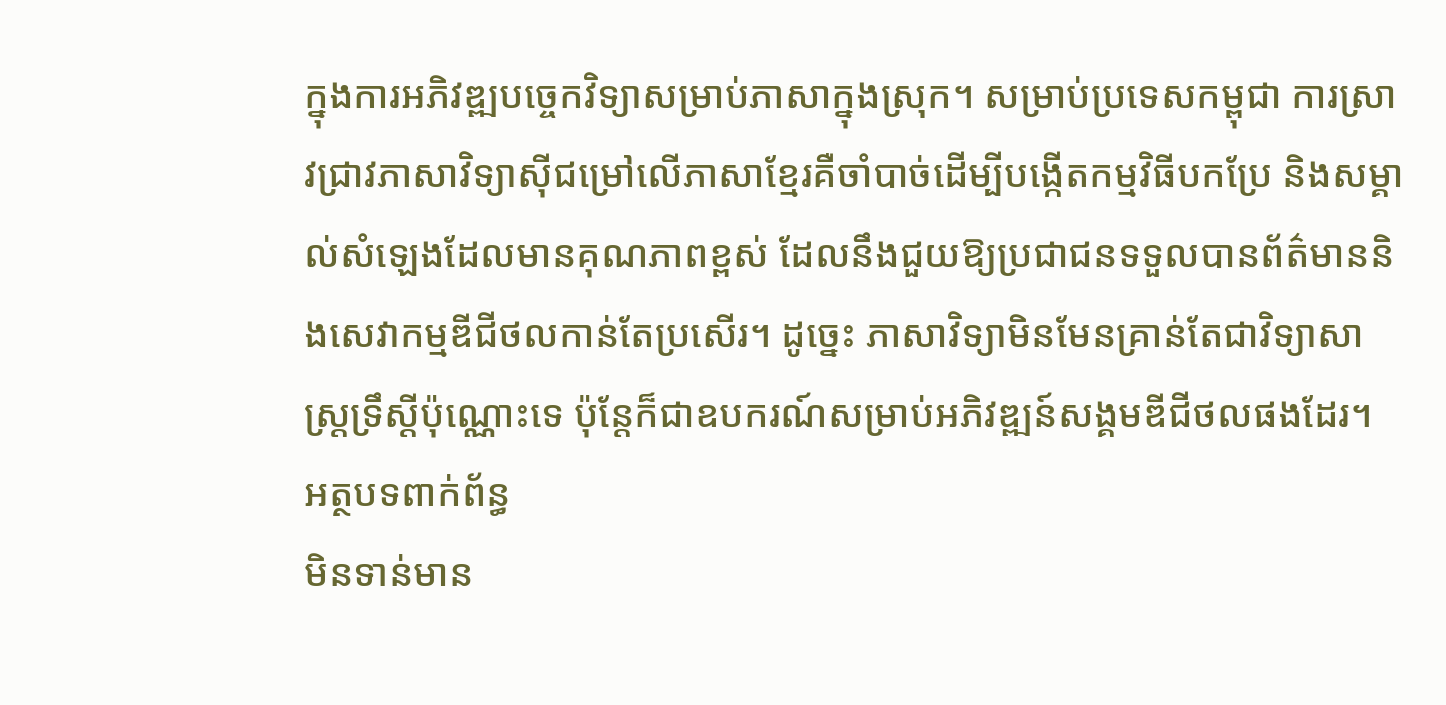ក្នុងការអភិវឌ្ឍបច្ចេកវិទ្យាសម្រាប់ភាសាក្នុងស្រុក។ សម្រាប់ប្រទេសកម្ពុជា ការស្រាវជ្រាវភាសាវិទ្យាស៊ីជម្រៅលើភាសាខ្មែរគឺចាំបាច់ដើម្បីបង្កើតកម្មវិធីបកប្រែ និងសម្គាល់សំឡេងដែលមានគុណភាពខ្ពស់ ដែលនឹងជួយឱ្យប្រជាជនទទួលបានព័ត៌មាននិងសេវាកម្មឌីជីថលកាន់តែប្រសើរ។ ដូច្នេះ ភាសាវិទ្យាមិនមែនគ្រាន់តែជាវិទ្យាសាស្ត្រទ្រឹស្ដីប៉ុណ្ណោះទេ ប៉ុន្តែក៏ជាឧបករណ៍សម្រាប់អភិវឌ្ឍន៍សង្គមឌីជីថលផងដែរ។
អត្ថបទពាក់ព័ន្ធ
មិនទាន់មាន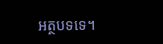អត្ថបទទេ។